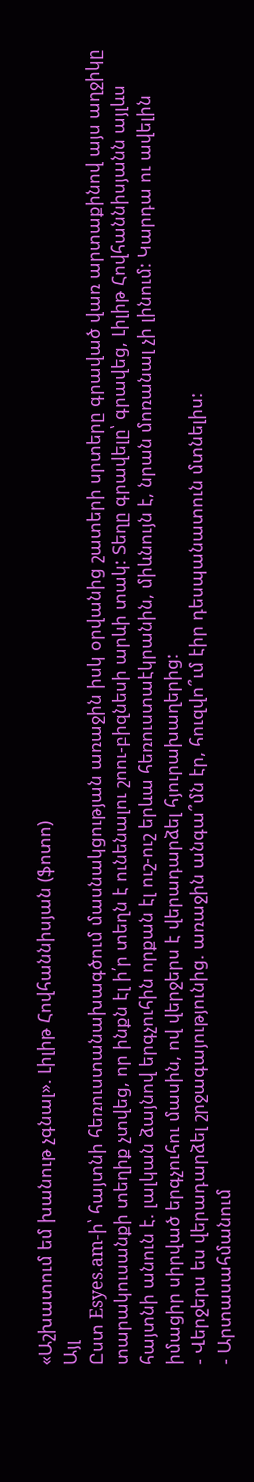«Աշխատում եմ խանութ չգնալ». Լիլիթ Հովհաննիսյան (ֆոտո)
Այլ
Ըստ Esyes.am-ի՝ հայտնի հեռուստանախագծում մասնակցության առաջին իսկ օրվանից շատերի սրտերը գրաված վառ արտաքինով այս աղջիկը տարակուսանքի տեղիք չտվեց, որ ինքն էլ ի՛ր տեղն է ունենալու շոու-բիզնեսի արևի տակ: Տեղը գրավելը՝ գրավեց, Լիլիթ Հովհաննիսյանն այլևս հայտնի անուն է. լալկան ձայնով երգչուհին որքան էլ ուշ-ուշ երևա հեռուստաէկրանին, միևնույն է, նրան մոռանալ չի լինում: Կարդա ու ավելին իմացիր սիրված երգչուհու մասին, ով վերջերս է վերադարձել հյուրախաղերից:
- Վերջերս ես վերադարձել շրջագայությունից. առաջին անգա՞մն էր, հուզվո՞ւմ էիր դեսպանատուն մտնելիս:
- Արտասահմանում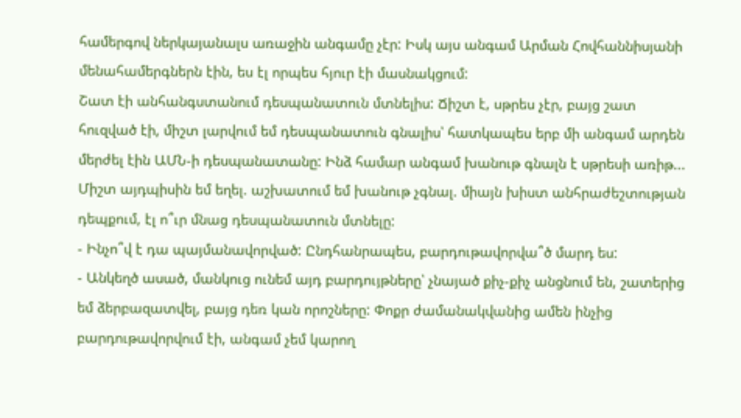համերգով ներկայանալս առաջին անգամը չէր: Իսկ այս անգամ Արման Հովհաննիսյանի մենահամերգներն էին, ես էլ որպես հյուր էի մասնակցում:
Շատ էի անհանգստանում դեսպանատուն մտնելիս: Ճիշտ է, սթրես չէր, բայց շատ հուզված էի, միշտ լարվում եմ դեսպանատուն գնալիս՝ հատկապես երբ մի անգամ արդեն մերժել էին ԱՄՆ-ի դեսպանատանը: Ինձ համար անգամ խանութ գնալն է սթրեսի առիթ... Միշտ այդպիսին եմ եղել. աշխատում եմ խանութ չգնալ. միայն խիստ անհրաժեշտության դեպքում, էլ ո՞ւր մնաց դեսպանատուն մտնելը:
- Ինչո՞վ է դա պայմանավորված: Ընդհանրապես, բարդութավորվա՞ծ մարդ ես:
- Անկեղծ ասած, մանկուց ունեմ այդ բարդույթները՝ չնայած քիչ-քիչ անցնում են, շատերից եմ ձերբազատվել, բայց դեռ կան որոշները: Փոքր ժամանակվանից ամեն ինչից բարդութավորվում էի, անգամ չեմ կարող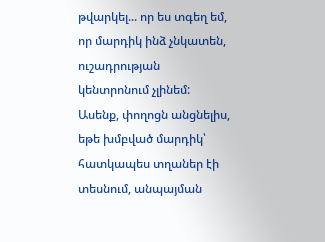թվարկել... որ ես տգեղ եմ, որ մարդիկ ինձ չնկատեն, ուշադրության կենտրոնում չլինեմ: Ասենք, փողոցն անցնելիս, եթե խմբված մարդիկ՝ հատկապես տղաներ էի տեսնում, անպայման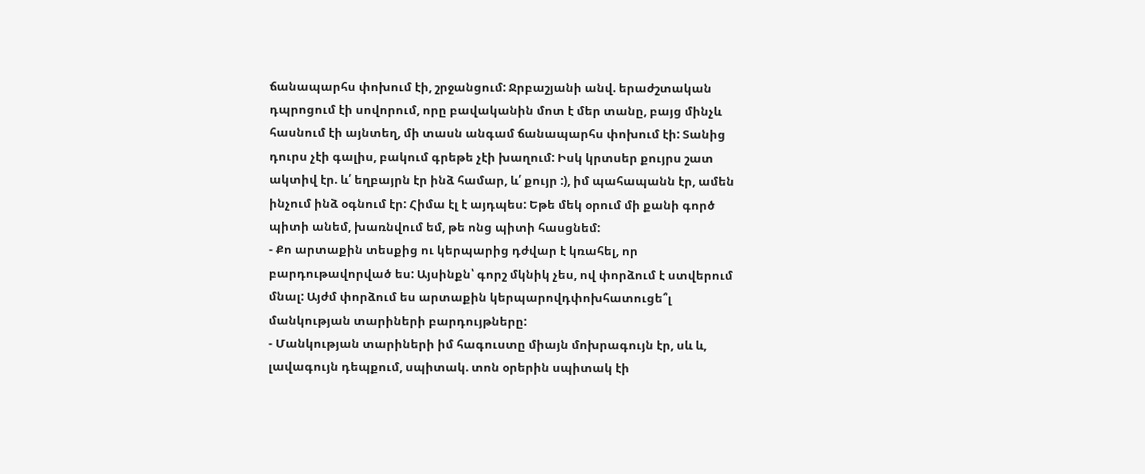ճանապարհս փոխում էի, շրջանցում: Ջրբաշյանի անվ. երաժշտական դպրոցում էի սովորում, որը բավականին մոտ է մեր տանը, բայց մինչև հասնում էի այնտեղ, մի տասն անգամ ճանապարհս փոխում էի: Տանից դուրս չէի գալիս, բակում գրեթե չէի խաղում: Իսկ կրտսեր քույրս շատ ակտիվ էր. և՛ եղբայրն էր ինձ համար, և՛ քույր :), իմ պահապանն էր, ամեն ինչում ինձ օգնում էր: Հիմա էլ է այդպես: Եթե մեկ օրում մի քանի գործ պիտի անեմ, խառնվում եմ, թե ոնց պիտի հասցնեմ:
- Քո արտաքին տեսքից ու կերպարից դժվար է կռահել, որ բարդութավորված ես: Այսինքն՝ գորշ մկնիկ չես, ով փորձում է ստվերում մնալ: Այժմ փորձում ես արտաքին կերպարովդփոխհատուցե՞լ մանկության տարիների բարդույթները:
- Մանկության տարիների իմ հագուստը միայն մոխրագույն էր, սև և, լավագույն դեպքում, սպիտակ. տոն օրերին սպիտակ էի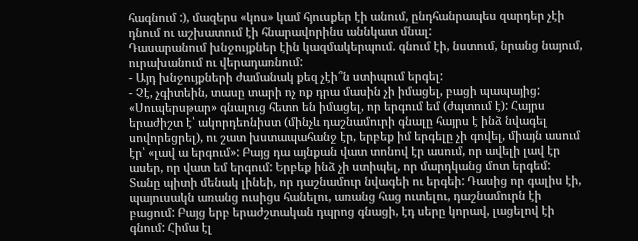հագնում :), մազերս «կոս» կամ հյուսքեր էի անում, ընդհանրապես զարդեր չէի դնում ու աշխատում էի հնարավորինս աննկատ մնալ:
Դասարանում խնջույքներ էին կազմակերպում. գնում էի, նստում, նրանց նայում, ուրախանում ու վերադառնում:
- Այդ խնջույքների ժամանակ քեզ չէի՞ն ստիպում երգել:
- Չէ, չգիտեին, տասը տարի ոչ ոք դրա մասին չի իմացել, բացի պապայից: «Սուպերսթար» գնալուց հետո են իմացել, որ երգում եմ (ժպտում է): Հայրս երաժիշտ է՝ ակորդեոնիստ (մինչև դաշնամուրի գնալը հայրս է ինձ նվագել սովորեցրել), ու շատ խստապահանջ էր, երբեք իմ երգելը չի գովել, միայն ասում էր՝ «լավ ա երգում»: Բայց դա այնքան վատ տոնով էր ասում, որ ավելի լավ էր ասեր, որ վատ եմ երգում: Երբեք ինձ չի ստիպել, որ մարդկանց մոտ երգեմ: Տանը պիտի մենակ լինեի, որ դաշնամուր նվագեի ու երգեի: Դասից որ գալիս էի, պայուսակն առանց ուսիցս հանելու, առանց հաց ուտելու, դաշնամուրն էի բացում: Բայց երբ երաժշտական դպրոց գնացի, էդ սերը կորավ, լացելով էի գնում: Հիմա էլ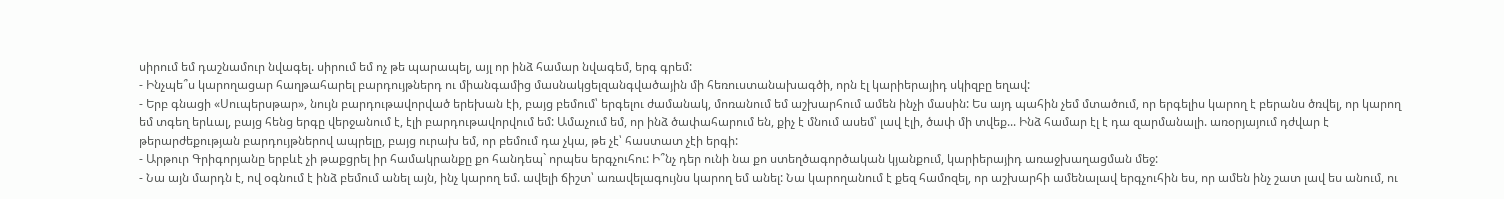սիրում եմ դաշնամուր նվագել. սիրում եմ ոչ թե պարապել, այլ որ ինձ համար նվագեմ, երգ գրեմ:
- Ինչպե՞ս կարողացար հաղթահարել բարդույթներդ ու միանգամից մասնակցելզանգվածային մի հեռուստանախագծի, որն էլ կարիերայիդ սկիզբը եղավ:
- Երբ գնացի «Սուպերսթար», նույն բարդութավորված երեխան էի, բայց բեմում՝ երգելու ժամանակ, մոռանում եմ աշխարհում ամեն ինչի մասին: Ես այդ պահին չեմ մտածում, որ երգելիս կարող է բերանս ծռվել, որ կարող եմ տգեղ երևալ, բայց հենց երգը վերջանում է, էլի բարդութավորվում եմ: Ամաչում եմ, որ ինձ ծափահարում են, քիչ է մնում ասեմ՝ լավ էլի, ծափ մի տվեք... Ինձ համար էլ է դա զարմանալի. առօրյայում դժվար է թերարժեքության բարդույթներով ապրելը, բայց ուրախ եմ, որ բեմում դա չկա, թե չէ՝ հաստատ չէի երգի:
- Արթուր Գրիգորյանը երբևէ չի թաքցրել իր համակրանքը քո հանդեպ` որպես երգչուհու: Ի՞նչ դեր ունի նա քո ստեղծագործական կյանքում, կարիերայիդ առաջխաղացման մեջ:
- Նա այն մարդն է, ով օգնում է ինձ բեմում անել այն, ինչ կարող եմ. ավելի ճիշտ՝ առավելագույնս կարող եմ անել: Նա կարողանում է քեզ համոզել, որ աշխարհի ամենալավ երգչուհին ես, որ ամեն ինչ շատ լավ ես անում, ու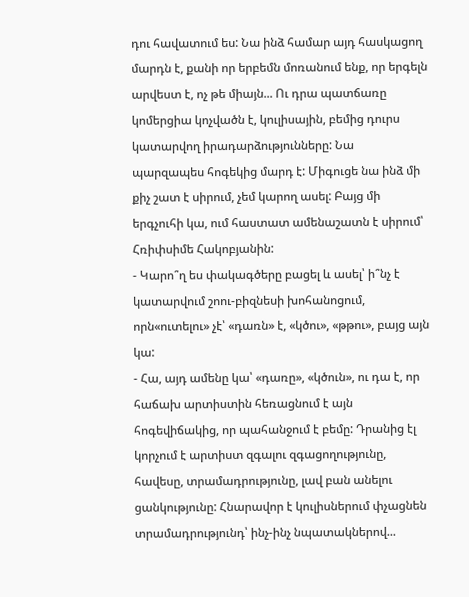դու հավատում ես: Նա ինձ համար այդ հասկացող մարդն է, քանի որ երբեմն մոռանում ենք, որ երգելն արվեստ է, ոչ թե միայն... Ու դրա պատճառը կոմերցիա կոչվածն է, կուլիսային, բեմից դուրս կատարվող իրադարձությունները: Նա պարզապես հոգեկից մարդ է: Միգուցե նա ինձ մի քիչ շատ է սիրում, չեմ կարող ասել: Բայց մի երգչուհի կա, ում հաստատ ամենաշատն է սիրում՝ Հռիփսիմե Հակոբյանին:
- Կարո՞ղ ես փակագծերը բացել և ասել՝ ի՞նչ է կատարվում շոու-բիզնեսի խոհանոցում, որն«ուտելու» չէ՝ «դառն» է, «կծու», «թթու», բայց այն կա:
- Հա, այդ ամենը կա՝ «դառը», «կծուն», ու դա է, որ հաճախ արտիստին հեռացնում է այն հոգեվիճակից, որ պահանջում է բեմը: Դրանից էլ կորչում է արտիստ զգալու զգացողությունը, հավեսը, տրամադրությունը, լավ բան անելու ցանկությունը: Հնարավոր է կուլիսներում փչացնեն տրամադրությունդ՝ ինչ-ինչ նպատակներով...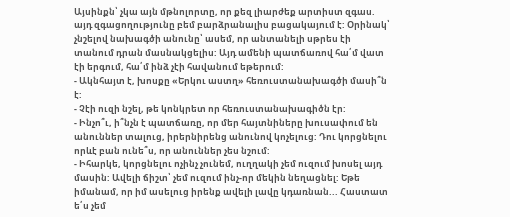Այսինքն՝ չկա այն մթնոլորտը, որ քեզ լիարժեք արտիստ զգաս. այդ զգացողությունը բեմ բարձրանալիս բացակայում է: Օրինակ՝ չնշելով նախագծի անունը՝ ասեմ, որ անտանելի սթրես էի տանում դրան մասնակցելիս: Այդ ամենի պատճառով հա՛մ վատ էի երգում, հա՛մ ինձ չէի հավանում եթերում:
- Ակնհայտ է, խոսքը «Երկու աստղ» հեռուստանախագծի մասի՞ն է:
- Չէի ուզի նշել, թե կոնկրետ որ հեռուստանախագիծն էր:
- Ինչո՞ւ, ի՞նչն է պատճառը, որ մեր հայտնիները խուսափում են անուններ տալուց, իրերնիրենց անունով կոչելուց: Դու կորցնելու որևէ բան ունե՞ս, որ անուններ չես նշում:
- Իհարկե, կորցնելու ոչինչ չունեմ, ուղղակի չեմ ուզում խոսել այդ մասին: Ավելի ճիշտ՝ չեմ ուզում ինչ-որ մեկին նեղացնել: Եթե իմանամ, որ իմ ասելուց իրենք ավելի լավը կդառնան... Հաստատ ե՛ս չեմ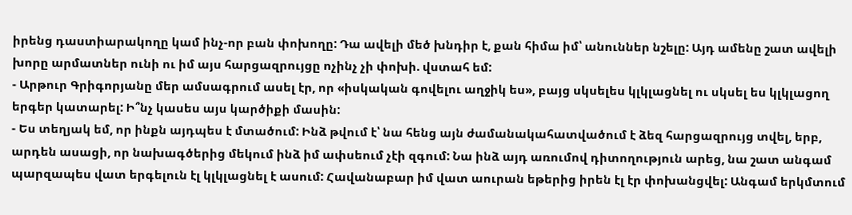իրենց դաստիարակողը կամ ինչ-որ բան փոխողը: Դա ավելի մեծ խնդիր է, քան հիմա իմ՝ անուններ նշելը: Այդ ամենը շատ ավելի խորը արմատներ ունի ու իմ այս հարցազրույցը ոչինչ չի փոխի. վստահ եմ:
- Արթուր Գրիգորյանը մեր ամսագրում ասել էր, որ «իսկական գովելու աղջիկ ես», բայց սկսելես կլկլացնել ու սկսել ես կլկլացող երգեր կատարել: Ի՞նչ կասես այս կարծիքի մասին:
- Ես տեղյակ եմ, որ ինքն այդպես է մտածում: Ինձ թվում է՝ նա հենց այն ժամանակահատվածում է ձեզ հարցազրույց տվել, երբ, արդեն ասացի, որ նախագծերից մեկում ինձ իմ ափսեում չէի զգում: Նա ինձ այդ առումով դիտողություն արեց, նա շատ անգամ պարզապես վատ երգելուն էլ կլկլացնել է ասում: Հավանաբար իմ վատ աուրան եթերից իրեն էլ էր փոխանցվել: Անգամ երկմտում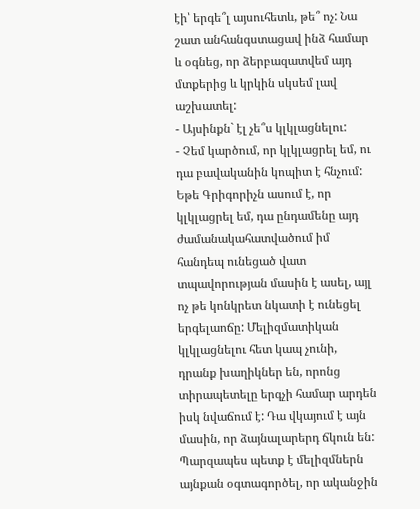էի՝ երգե՞լ այսուհետև, թե՞ ոչ: Նա շատ անհանգստացավ ինձ համար և օգնեց, որ ձերբազատվեմ այդ մտքերից և կրկին սկսեմ լավ աշխատել:
- Այսինքն` էլ չե՞ս կլկլացնելու:
- Չեմ կարծում, որ կլկլացրել եմ, ու դա բավականին կոպիտ է հնչում: Եթե Գրիգորիչն ասում է, որ կլկլացրել եմ, դա ընդամենը այդ ժամանակահատվածում իմ հանդեպ ունեցած վատ տպավորության մասին է ասել, այլ ոչ թե կոնկրետ նկատի է ունեցել երգելաոճը: Մելիզմատիկան կլկլացնելու հետ կապ չունի, դրանք խաղիկներ են, որոնց տիրապետելը երգչի համար արդեն իսկ նվաճում է: Դա վկայում է այն մասին, որ ձայնալարերդ ճկուն են: Պարզապես պետք է մելիզմներն այնքան օգտագործել, որ ականջին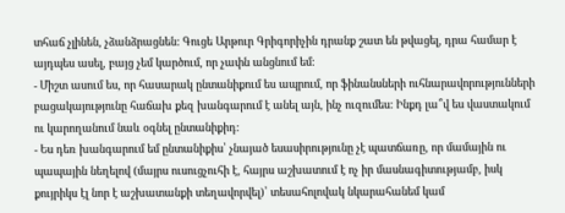տհաճ չլինեն, չձանձրացնեն: Գուցե Արթուր Գրիգորիչին դրանք շատ են թվացել, դրա համար է այդպես ասել, բայց չեմ կարծում, որ չափն անցնում եմ:
- Միշտ ասում ես, որ հասարակ ընտանիքում ես ապրում, որ ֆինանսների ուհնարավորությունների բացակայությունը հաճախ քեզ խանգարում է անել այն, ինչ ուզումես: Ինքդ լա՞վ ես վաստակում ու կարողանում նաև օգնել ընտանիքիդ:
- Ես դեռ խանգարում եմ ընտանիքիս՝ չնայած եսասիրությունը չէ պատճառը, որ մամային ու պապային նեղելով (մայրս ուսուցչուհի է, հայրս աշխատում է ոչ իր մասնագիտությամբ, իսկ քույրիկս էլ նոր է աշխատանքի տեղավորվել)՝ տեսահոլովակ նկարահանեմ կամ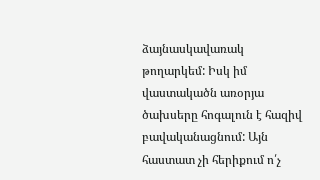ձայնասկավառակ թողարկեմ: Իսկ իմ վաստակածն առօրյա ծախսերը հոգալուն է հազիվ բավականացնում: Այն հաստատ չի հերիքում ո՛չ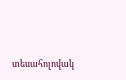տեսահոլովակ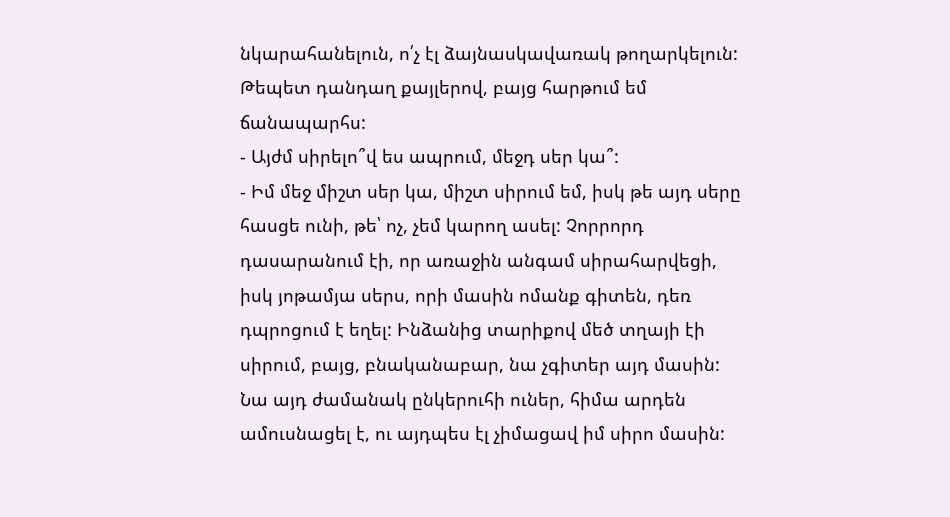նկարահանելուն, ո՛չ էլ ձայնասկավառակ թողարկելուն: Թեպետ դանդաղ քայլերով, բայց հարթում եմ ճանապարհս:
- Այժմ սիրելո՞վ ես ապրում, մեջդ սեր կա՞:
- Իմ մեջ միշտ սեր կա, միշտ սիրում եմ, իսկ թե այդ սերը հասցե ունի, թե՝ ոչ, չեմ կարող ասել: Չորրորդ դասարանում էի, որ առաջին անգամ սիրահարվեցի, իսկ յոթամյա սերս, որի մասին ոմանք գիտեն, դեռ դպրոցում է եղել: Ինձանից տարիքով մեծ տղայի էի սիրում, բայց, բնականաբար, նա չգիտեր այդ մասին: Նա այդ ժամանակ ընկերուհի ուներ, հիմա արդեն ամուսնացել է, ու այդպես էլ չիմացավ իմ սիրո մասին: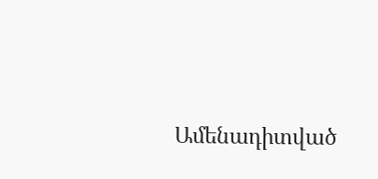Ամենադիտված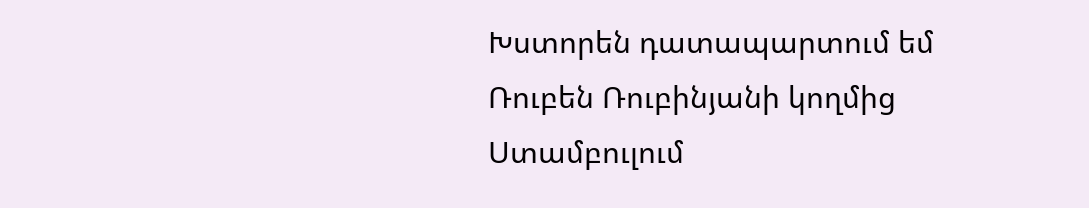Խստորեն դատապարտում եմ Ռուբեն Ռուբինյանի կողմից Ստամբուլում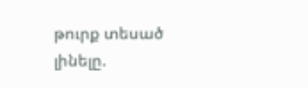թուրք տեսած լինելը.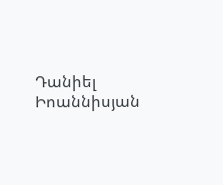Դանիել Իոաննիսյան